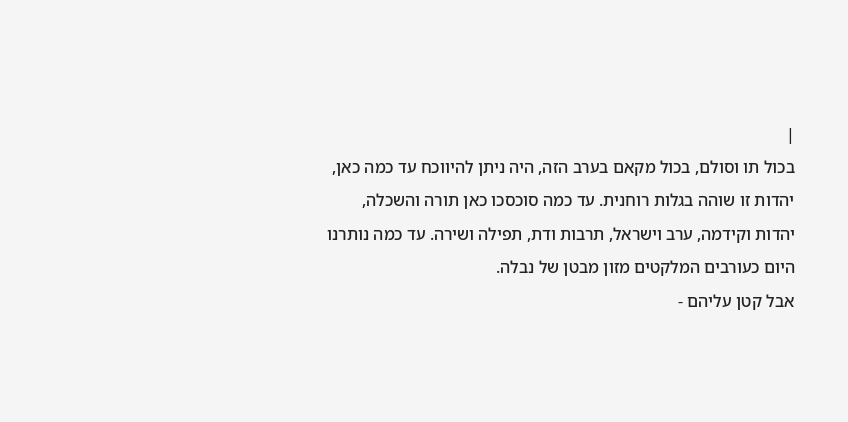|
בכול תו וסולם, בכול מקאם בערב הזה, היה ניתן להיווכח עד כמה כאן, יהדות זו שוהה בגלות רוחנית. עד כמה סוכסכו כאן תורה והשכלה, יהדות וקידמה, ערב וישראל, תרבות ודת, תפילה ושירה. עד כמה נותרנו היום כעורבים המלקטים מזון מבטן של נבלה.
אבל קטן עליהם -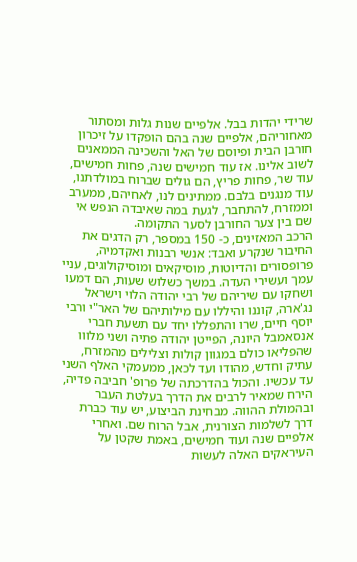שרידי יהדות בבל. אלפיים שנות גלות ומסתור מאחוריהם, אלפיים שנה בהם הופקדו על זיכרון חורבן הבית ופיוסם של האל והשכינה הממאנים לשוב אלינו. אז עוד חמישים שנה, פחות חמישים, עוד שר, פחות פריץ, הם גולים שברוח במולדתנו, עוד מנגנים בלבם. ממתינים לנו, לאחיהם, ממערב וממזרח, להתחבר, לגעת במה שאיבדה הנפש אי שם בין צער החורבן לסער התקומה.
הרכב המאזינים, כ- 150 במספר, רק הדגים את החיבור שנקרע ואבד: אנשי רבנות ואקדמיה, פרופסורים והדיוטות, מוסיקאים ומוסיקולוגים, עניי עמך ועשירי העדה. במשך כשלוש שעות, הם דמעו ושחקו עם שיריהם של רבי יהודה הלוי וישראל נג'ארה, קוננו והיללו עם מילותיהם של האר"י ורבי יוסף חיים, שרו והתפללו יחד עם תשעת חברי אנסאמבל היונה, הפייטן יהודה פתיה ושני מלווו שהפליאו כולם במגוון קולות וצלילים מהמזרח, עתיק וחדש, מהודו ועד לכאן, ממעמקי האלף השני עד עכשיו. והכול בהדרכתה של פרופ' חביבה פדיה, הירח שמאיר לרבים את הדרך בעלטת העבר ובהמולת ההווה. מבחינת הביצוע, יש עוד כברת דרך לשלמות הצורנית, אבל הרוח שם. ואחרי אלפיים שנה ועוד חמישים, באמת שקטן על העיראקים האלה לעשות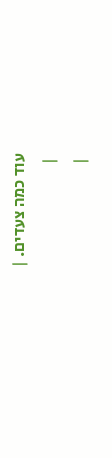עוד כמה צעדים. |
 |
 |